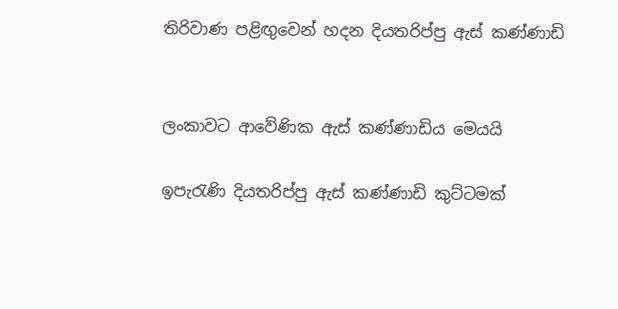තිරිවාණ පළිඟුවෙන් හදන දියතරිප්පු ඇස් කණ්ණාඩි


ලංකාවට ආවේණික ඇස් කණ්ණාඩිය මෙයයි

ඉපැරැණි දියතරිප්පු ඇස් කණ්ණාඩි කුට්ටමක්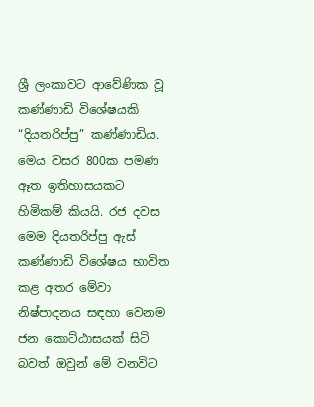ශ්‍රී ලංකාවට ආවේණික වූ කණ්ණාඩි විශේෂයකි “දියතරිප්පු” කණ්ණාඩිය. මෙය වසර 800ක පමණ ඈත ඉතිහාසයකට හිමිකම් කියයි. රජ දවස මෙම දියතරිප්පු ඇස් කණ්ණාඩි විශේෂය භාවිත කළ අතර මේවා නිෂ්පාදනය සඳහා වෙනම ජන කොට්ඨාසයක් සිටි බවත් ඔවුන් මේ වනවිට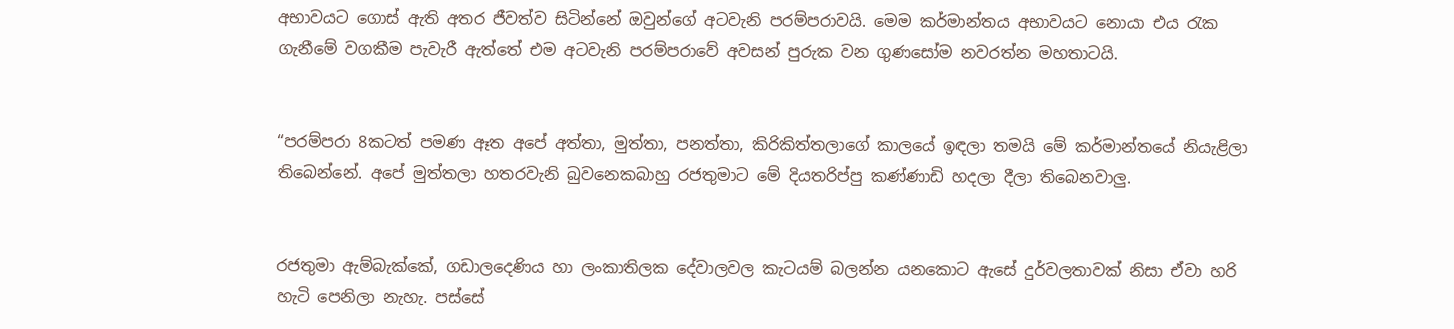අභාවයට ගොස් ඇති අතර ජීවත්ව සිටින්නේ ඔවුන්ගේ අටවැනි පරම්පරාවයි. මෙම කර්මාන්තය අභාවයට නොයා එය රැක ගැනීමේ වගකීම පැවැරී ඇත්තේ එම අටවැනි පරම්පරාවේ අවසන් පුරුක වන ගුණසෝම නවරත්න මහතාටයි.


“පරම්පරා 8කටත් පමණ ඈත අපේ අත්තා, මුත්තා, පනත්තා, කිරිකිත්තලාගේ කාලයේ ඉඳලා තමයි මේ කර්මාන්තයේ නියැළිලා තිබෙන්නේ. අපේ මුත්තලා හතරවැනි බුවනෙකබාහු රජතුමාට මේ දියතරිප්පු කණ්ණාඩි හදලා දීලා තිබෙනවාලු.


රජතුමා ඇම්බැක්කේ, ගඩාලදෙණිය හා ලංකාතිලක දේවාලවල කැටයම් බලන්න යනකොට ඇසේ දුර්වලතාවක් නිසා ඒවා හරි හැටි පෙනිලා නැහැ. පස්සේ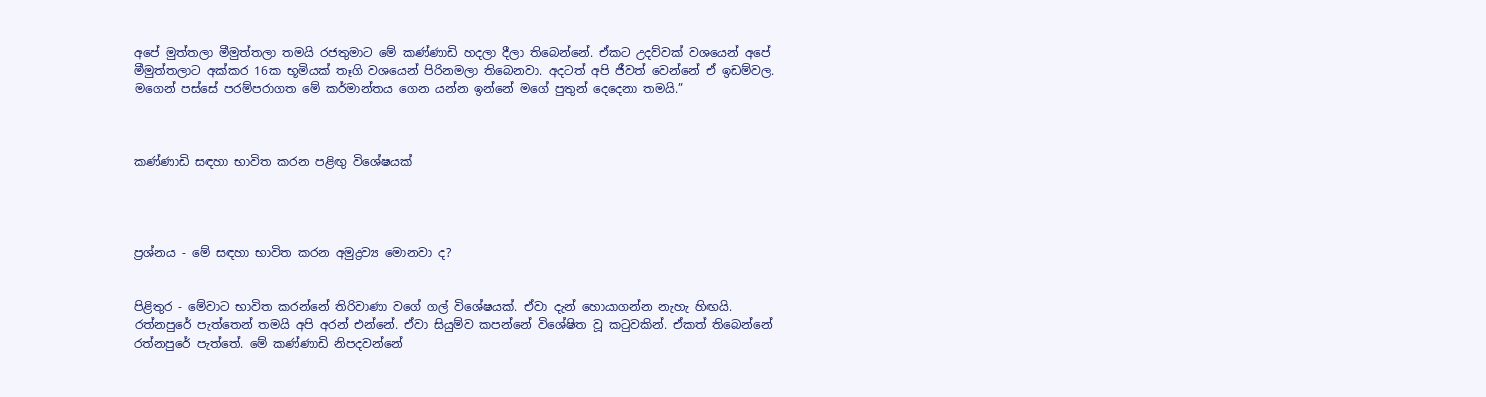අපේ මුත්තලා මීමුත්තලා තමයි රජතුමාට මේ කණ්ණාඩි හදලා දීලා තිබෙන්නේ. ඒකට උදව්වක් වශයෙන් අපේ මීමුත්තලාට අක්කර 16ක භූමියක් තෑගි වශයෙන් පිරිනමලා තිබෙනවා. අදටත් අපි ජීවත් වෙන්නේ ඒ ඉඩම්වල. මගෙන් පස්සේ පරම්පරාගත මේ කර්මාන්තය ගෙන යන්න ඉන්නේ මගේ පුතුන් දෙදෙනා තමයි.”



කණ්ණාඩි සඳහා භාවිත කරන පළිඟු විශේෂයක්




ප්‍රශ්නය - මේ සඳහා භාවිත කරන අමුද්‍රව්‍ය මොනවා ද?


පිළිතුර - මේවාට භාවිත කරන්නේ තිරිවාණා වගේ ගල් විශේෂයක්. ඒවා දැන් හොයාගන්න නැහැ හිඟයි. රත්නපුරේ පැත්තෙන් තමයි අපි අරන් එන්නේ. ඒවා සියුම්ව කපන්නේ විශේෂිත වූ කටුවකින්. ඒකත් තිබෙන්නේ රත්නපුරේ පැත්තේ. මේ කණ්ණාඩි නිපදවන්නේ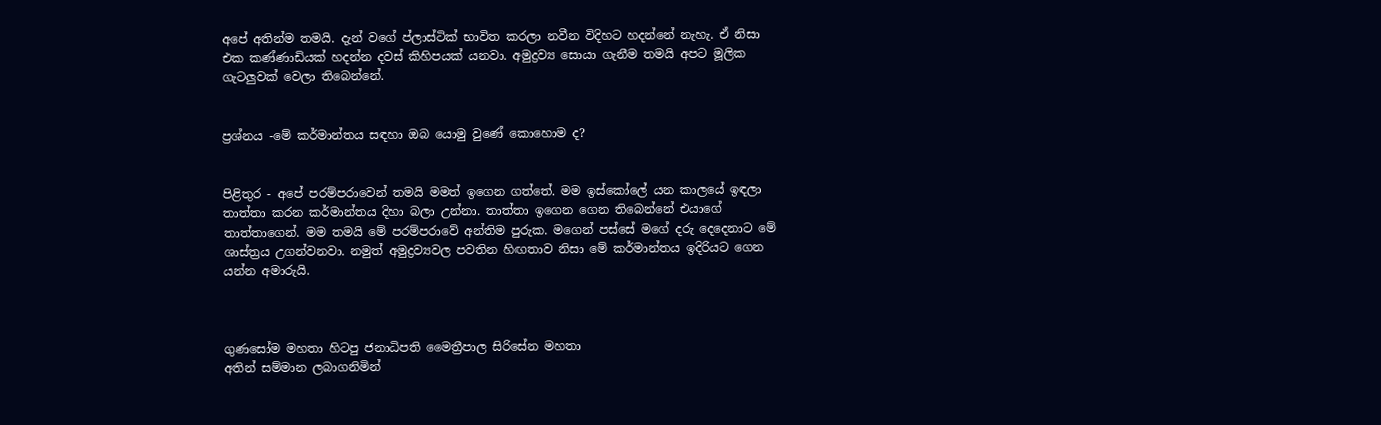අපේ අතින්ම තමයි. දැන් වගේ ප්ලාස්ටික් භාවිත කරලා නවීන විදිහට හදන්නේ නැහැ. ඒ නිසා එක කණ්ණාඩියක් හදන්න දවස් කිහිපයක් යනවා. අමුද්‍රව්‍ය සොයා ගැනීම තමයි අපට මූලික ගැටලුවක් වෙලා තිබෙන්නේ.


ප්‍රශ්නය -මේ කර්මාන්තය සඳහා ඔබ යොමු වුණේ කොහොම ද?


පිළිතුර - අපේ පරම්පරාවෙන් තමයි මමත් ඉගෙන ගත්තේ. මම ඉස්කෝලේ යන කාලයේ ඉඳලා තාත්තා කරන කර්මාන්තය දිහා බලා උන්නා. තාත්තා ඉගෙන ගෙන තිබෙන්නේ එයාගේ තාත්තාගෙන්. මම තමයි මේ පරම්පරාවේ අන්තිම පුරුක. මගෙන් පස්සේ මගේ දරු දෙදෙනාට මේ ශාස්ත්‍රය උගන්වනවා. නමුත් අමුද්‍රව්‍යවල පවතින හිඟතාව නිසා මේ කර්මාන්තය ඉදිරියට ගෙන යන්න අමාරුයි.



ගුණසෝම මහතා හිටපු ජනාධිපති මෛත්‍රීපාල සිරිසේන මහතා
අතින් සම්මාන ලබාගනිමින්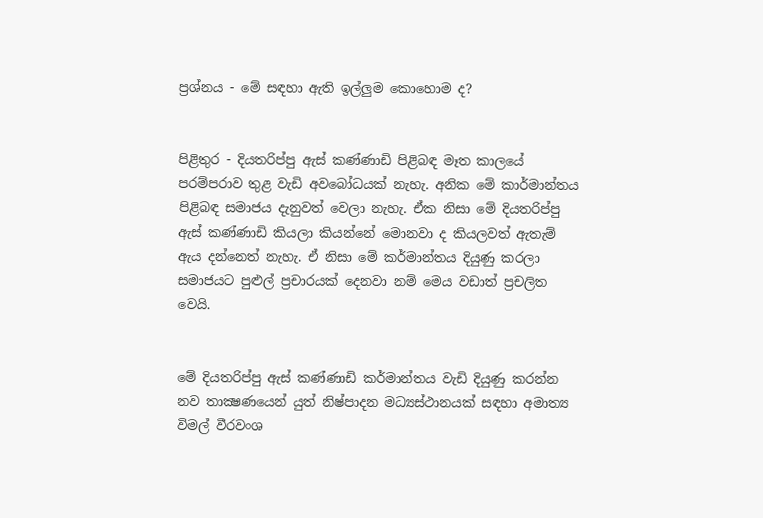ප්‍රශ්නය - මේ සඳහා ඇති ඉල්ලුම කොහොම ද?


පිළිතුර - දියතරිප්පු ඇස් කණ්ණාඩි පිළිබඳ මෑත කාලයේ පරම්පරාව තුළ වැඩි අවබෝධයක් නැහැ. අනික මේ කාර්මාන්තය පිළිබඳ සමාජය දැනුවත් වෙලා නැහැ. ඒක නිසා මේ දියතරිප්පු ඇස් කණ්ණාඩි කියලා කියන්නේ මොනවා ද කියලවත් ඇතැම් ඇය දන්නෙත් නැහැ. ඒ නිසා මේ කර්මාන්තය දියුණු කරලා සමාජයට පුළුල් ප්‍රචාරයක් දෙනවා නම් මෙය වඩාත් ප්‍රචලිත වෙයි.


මේ දියතරිප්පු ඇස් කණ්ණාඩි කර්මාන්තය වැඩි දියුණු කරන්න නව තාක්‍ෂණයෙන් යුත් නිෂ්පාදන මධ්‍යස්ථානයක් සඳහා අමාත්‍ය විමල් වීරවංශ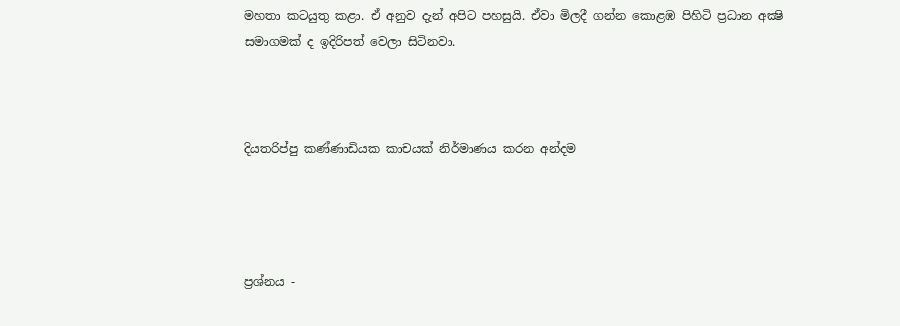මහතා කටයුතු කළා. ඒ අනුව දැන් අපිට පහසුයි. ඒවා මිලදී ගන්න කොළඹ පිහිටි ප්‍රධාන අක්‍ෂි සමාගමක් ද ඉදිරිපත් වෙලා සිටිනවා.



දියතරිප්පු කණ්ණාඩියක කාචයක් නිර්මාණය කරන අන්දම




ප්‍රශ්නය -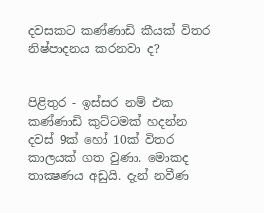දවසකට කණ්ණාඩි කීයක් විතර නිෂ්පාදනය කරනවා ද?


පිළිතුර - ඉස්සර නම් එක කණ්ණාඩි කුට්ටමක් හදන්න දවස් 9ක් හෝ 10ක් විතර කාලයක් ගත වුණා. මොකද තාක්‍ෂණය අඩුයි. දැන් නවීණ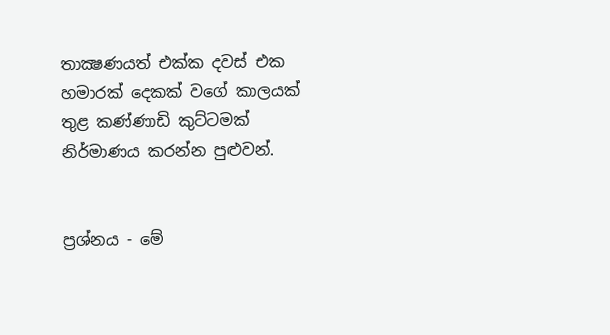තාක්‍ෂණයත් එක්ක දවස් එක හමාරක් දෙකක් වගේ කාලයක් තුළ කණ්ණාඩි කුට්ටමක් නිර්මාණය කරන්න පුළුවන්.


ප්‍රශ්නය - මේ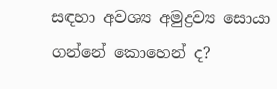සඳහා අවශ්‍ය අමුද්‍රව්‍ය සොයා ගන්නේ කොහෙන් ද?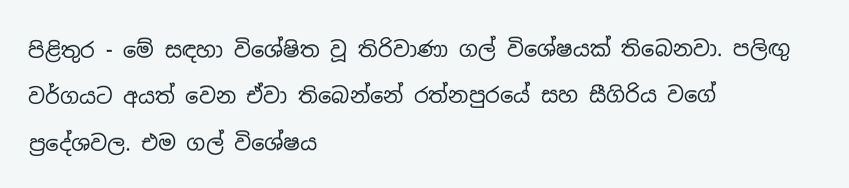පිළිතුර - මේ සඳහා විශේෂිත වූ තිරිවාණා ගල් විශේෂයක් තිබෙනවා. පලිඟු වර්ගයට අයත් වෙන ඒවා තිබෙන්නේ රත්නපුරයේ සහ සීගිරිය වගේ ප්‍රදේශවල. එම ගල් විශේෂය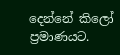දෙන්නේ කිලෝ ප්‍රමාණයට.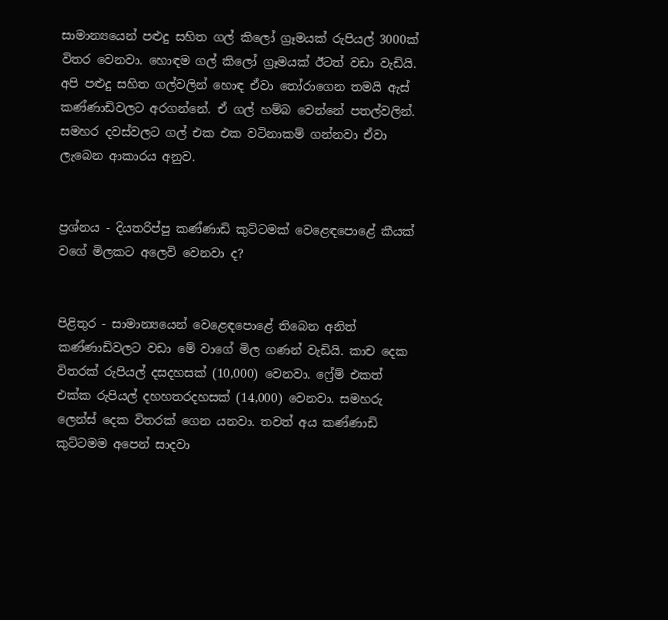සාමාන්‍යයෙන් පළුදු සහිත ගල් කිලෝ ග්‍රෑමයක් රුපියල් 3000ක් විතර වෙනවා. හොඳම ගල් කිලෝ ග්‍රෑමයක් ඊටත් වඩා වැඩියි. අපි පළුදු සහිත ගල්වලින් හොඳ ඒවා තෝරාගෙන තමයි ඇස් කණ්ණාඩිවලට අරගන්නේ. ඒ ගල් හම්බ වෙන්නේ පතල්වලින්. සමහර දවස්වලට ගල් එක එක වටිනාකම් ගන්නවා ඒවා ලැබෙන ආකාරය අනුව.


ප්‍රශ්නය - දියතරිප්පු කණ්ණාඩි කුට්ටමක් වෙළෙඳපොළේ කීයක් වගේ මිලකට අලෙවි වෙනවා ද?


පිළිතුර - සාමාන්‍යයෙන් වෙළෙඳපොළේ තිබෙන අනිත් කණ්ණාඩිවලට වඩා මේ වාගේ මිල ගණන් වැඩියි. කාච දෙක විතරක් රුපියල් දසදහසක් (10,000) වෙනවා. ෆ්‍රේම් එකත් එක්ක රුපියල් දහහතරදහසක් (14,000) වෙනවා. සමහරු ලෙන්ස් දෙක විතරක් ගෙන යනවා. තවත් අය කණ්ණාඩි කුට්ටමම අපෙන් සාදවා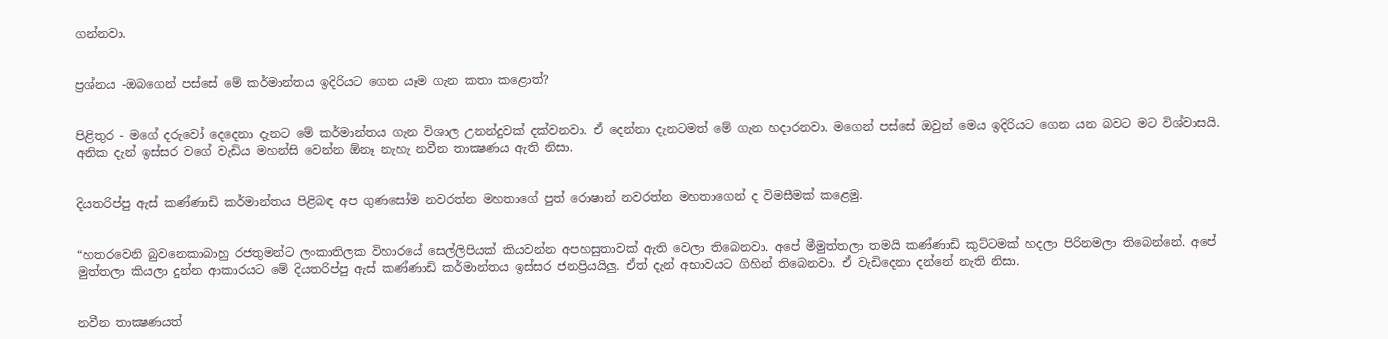ගන්නවා.


ප්‍රශ්නය -ඔබගෙන් පස්සේ මේ කර්මාන්තය ඉදිරියට ගෙන යෑම ගැන කතා කළොත්?


පිළිතුර - මගේ දරුවෝ දෙදෙනා දැනට මේ කර්මාන්තය ගැන විශාල උනන්දුවක් දක්වනවා. ඒ දෙන්නා දැනටමත් මේ ගැන හදාරනවා. මගෙන් පස්සේ ඔවුන් මෙය ඉදිරියට ගෙන යන බවට මට විශ්වාසයි. අනික දැන් ඉස්සර වගේ වැඩිය මහන්සි වෙන්න ඕනෑ නැහැ නවීන තාක්‍ෂණය ඇති නිසා.


දියතරිප්පු ඇස් කණ්ණාඩි කර්මාන්තය පිළිබඳ අප ගුණසෝම නවරත්න මහතාගේ පුත් රොෂාන් නවරත්න මහතාගෙන් ද විමසීමක් කළෙමු.


“හතරවෙනි බුවනෙකාබාහු රජතුමන්ට ලංකාතිලක විහාරයේ සෙල්ලිපියක් කියවන්න අපහසුතාවක් ඇති වෙලා තිබෙනවා. අපේ මීමුත්තලා තමයි කණ්ණාඩි කුට්ටමක් හදලා පිරිනමලා තිබෙන්නේ. අපේ මුත්තලා කියලා දුන්න ආකාරයට මේ දියතරිප්පු ඇස් කණ්ණාඩි කර්මාන්තය ඉස්සර ජනප්‍රියයිලු. ඒත් දැන් අභාවයට ගිහින් තිබෙනවා. ඒ වැඩිදෙනා දන්නේ නැති නිසා.


නවීන තාක්‍ෂණයත්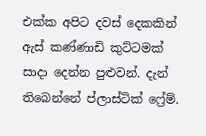එක්ක අපිට දවස් දෙකකින් ඇස් කණ්ණාඩි කුට්ටමක් සාදා දෙන්න පුළුවන්. දැන් තිබෙන්නේ ප්ලාස්ටික් ෆ්‍රේම්.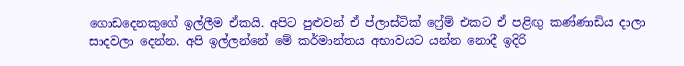ගොඩදෙනකුගේ ඉල්ලීම ඒකයි. අපිට පුළුවන් ඒ ප්ලාස්ටික් ෆ්‍රේම් එකට ඒ පළිඟු කණ්ණාඩිය දාලා සාදවලා දෙන්න. අපි ඉල්ලන්නේ මේ කර්මාන්තය අභාවයට යන්න නොදී ඉදිරි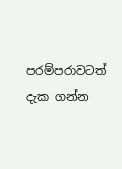පරම්පරාවටත් දැක ගන්න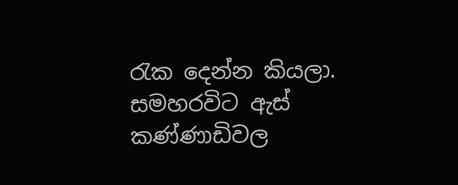රැක දෙන්න කියලා. සමහරවිට ඇස් කණ්ණාඩිවල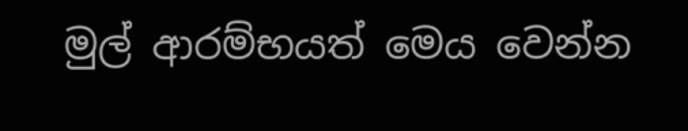මුල් ආරම්භයත් මෙය වෙන්න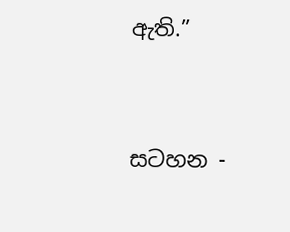ඇති.”




සටහන -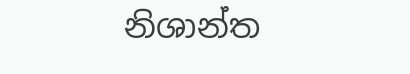නිශාන්ත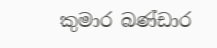කුමාර බණ්ඩාර